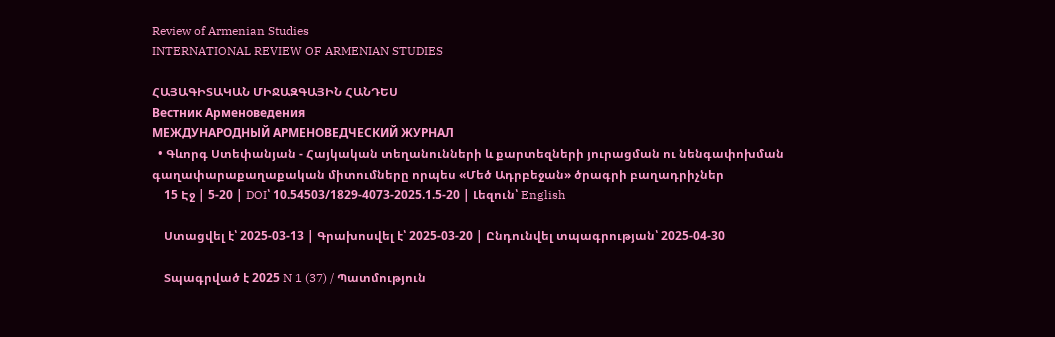Review of Armenian Studies
INTERNATIONAL REVIEW OF ARMENIAN STUDIES

ՀԱՅԱԳԻՏԱԿԱՆ ՄԻՋԱԶԳԱՅԻՆ ՀԱՆԴԵՍ
Вестник Арменоведения
МЕЖДУНАРОДНЫЙ АРМЕНОВЕДЧЕСКИЙ ЖУРНАЛ
  • Գևորգ Ստեփանյան - Հայկական տեղանունների և քարտեզների յուրացման ու նենգափոխման գաղափարաքաղաքական միտումները որպես «Մեծ Ադրբեջան» ծրագրի բաղադրիչներ
    15 Էջ | 5-20 | DOI՝ 10.54503/1829-4073-2025.1.5-20 | Լեզուն՝ English

    Ստացվել է՝ 2025-03-13 | Գրախոսվել է՝ 2025-03-20 | Ընդունվել տպագրության՝ 2025-04-30

    Տպագրված է 2025 N 1 (37) / Պատմություն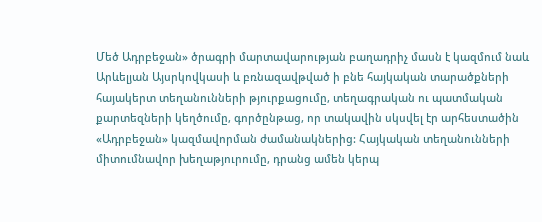Մեծ Ադրբեջան» ծրագրի մարտավարության բաղադրիչ մասն է կազմում նաև Արևելյան Այսրկովկասի և բռնազավթված ի բնե հայկական տարածքների հայակերտ տեղանունների թյուրքացումը, տեղագրական ու պատմական քարտեզների կեղծումը, գործընթաց, որ տակավին սկսվել էր արհեստածին «Ադրբեջան» կազմավորման ժամանակներից: Հայկական տեղանունների միտումնավոր խեղաթյուրումը, դրանց ամեն կերպ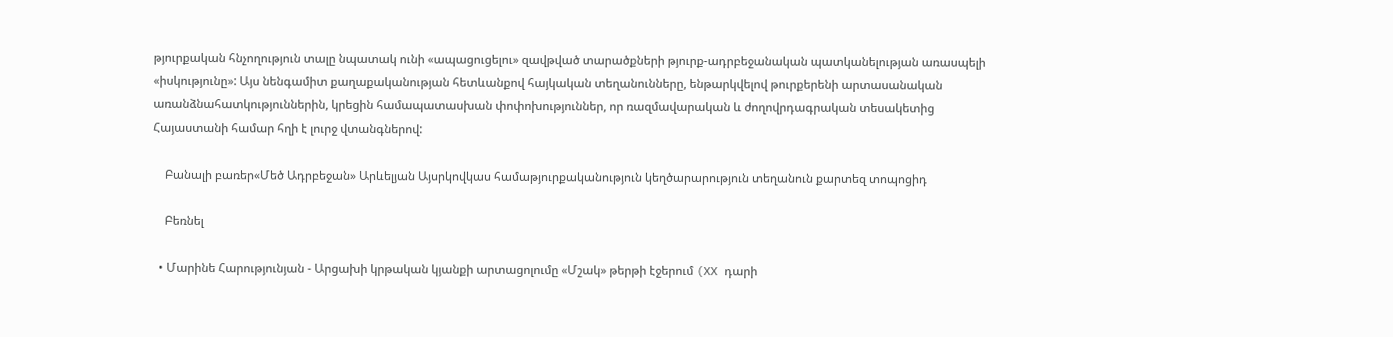թյուրքական հնչողություն տալը նպատակ ունի «ապացուցելու» զավթված տարածքների թյուրք-ադրբեջանական պատկանելության առասպելի «իսկությունը»: Այս նենգամիտ քաղաքականության հետևանքով հայկական տեղանունները, ենթարկվելով թուրքերենի արտասանական առանձնահատկություններին, կրեցին համապատասխան փոփոխություններ, որ ռազմավարական և ժողովրդագրական տեսակետից Հայաստանի համար հղի է լուրջ վտանգներով:

    Բանալի բառեր«Մեծ Ադրբեջան» Արևելյան Այսրկովկաս համաթյուրքականություն կեղծարարություն տեղանուն քարտեզ տոպոցիդ

    Բեռնել

  • Մարինե Հարությունյան - Արցախի կրթական կյանքի արտացոլումը «Մշակ» թերթի էջերում (XX դարի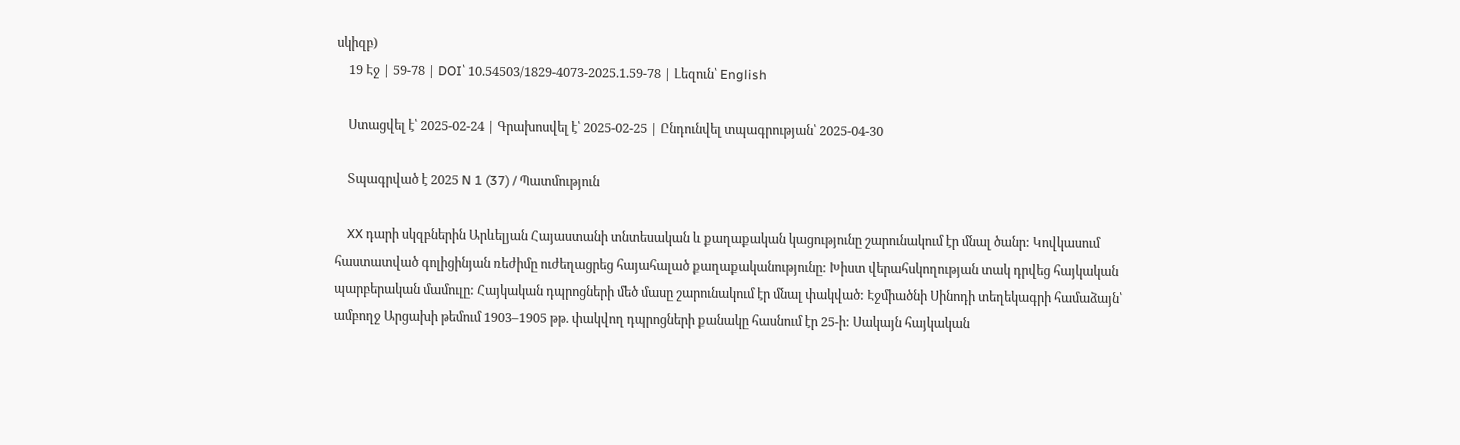սկիզբ)
    19 Էջ | 59-78 | DOI՝ 10.54503/1829-4073-2025.1.59-78 | Լեզուն՝ English

    Ստացվել է՝ 2025-02-24 | Գրախոսվել է՝ 2025-02-25 | Ընդունվել տպագրության՝ 2025-04-30

    Տպագրված է 2025 N 1 (37) / Պատմություն

    XX դարի սկզբներին Արևելյան Հայաստանի տնտեսական և քաղաքական կացությունը շարունակում էր մնալ ծանր: Կովկասում հաստատված գոլիցինյան ռեժիմը ուժեղացրեց հայահալած քաղաքականությունը: Խիստ վերահսկողության տակ դրվեց հայկական պարբերական մամուլը: Հայկական դպրոցների մեծ մասը շարունակում էր մնալ փակված: Էջմիածնի Սինոդի տեղեկագրի համաձայն՝ ամբողջ Արցախի թեմում 1903–1905 թթ. փակվող դպրոցների քանակը հասնում էր 25-ի: Սակայն հայկական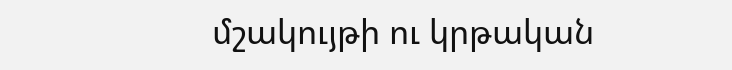մշակույթի ու կրթական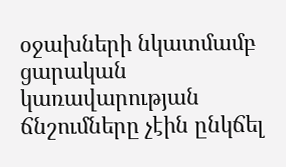օջախների նկատմամբ ցարական կառավարության ճնշումները չէին ընկճել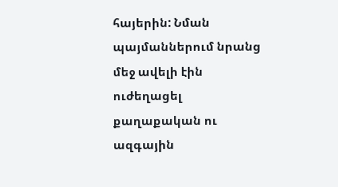հայերին: Նման պայմաններում նրանց մեջ ավելի էին ուժեղացել քաղաքական ու ազգային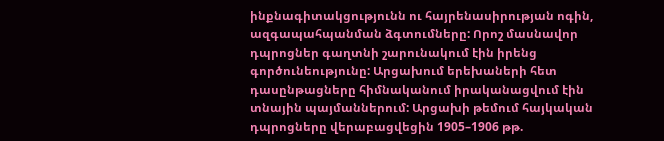ինքնագիտակցությունն ու հայրենասիրության ոգին, ազգապահպանման ձգտումները: Որոշ մասնավոր դպրոցներ գաղտնի շարունակում էին իրենց գործունեությունը: Արցախում երեխաների հետ դասընթացները հիմնականում իրականացվում էին տնային պայմաններում: Արցախի թեմում հայկական դպրոցները վերաբացվեցին 1905–1906 թթ.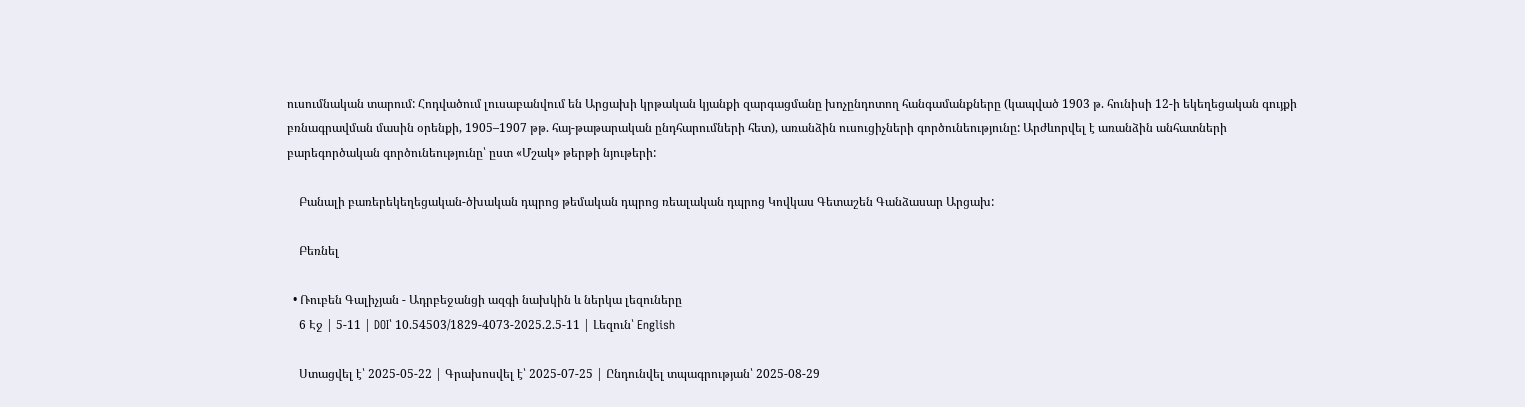ուսումնական տարում: Հոդվածում լուսաբանվում են Արցախի կրթական կյանքի զարգացմանը խոչընդոտող հանգամանքները (կապված 1903 թ. հունիսի 12-ի եկեղեցական գույքի բռնագրավման մասին օրենքի, 1905–1907 թթ. հայ-թաթարական ընդհարումների հետ), առանձին ուսուցիչների գործունեությունը: Արժևորվել է առանձին անհատների բարեգործական գործունեությունը՝ ըստ «Մշակ» թերթի նյութերի:

    Բանալի բառերեկեղեցական-ծխական դպրոց թեմական դպրոց ռեալական դպրոց Կովկաս Գետաշեն Գանձասար Արցախ:

    Բեռնել

  • Ռուբեն Գալիչյան - Ադրբեջանցի ազգի նախկին և ներկա լեզուները
    6 Էջ | 5-11 | DOI՝ 10.54503/1829-4073-2025.2.5-11 | Լեզուն՝ English

    Ստացվել է՝ 2025-05-22 | Գրախոսվել է՝ 2025-07-25 | Ընդունվել տպագրության՝ 2025-08-29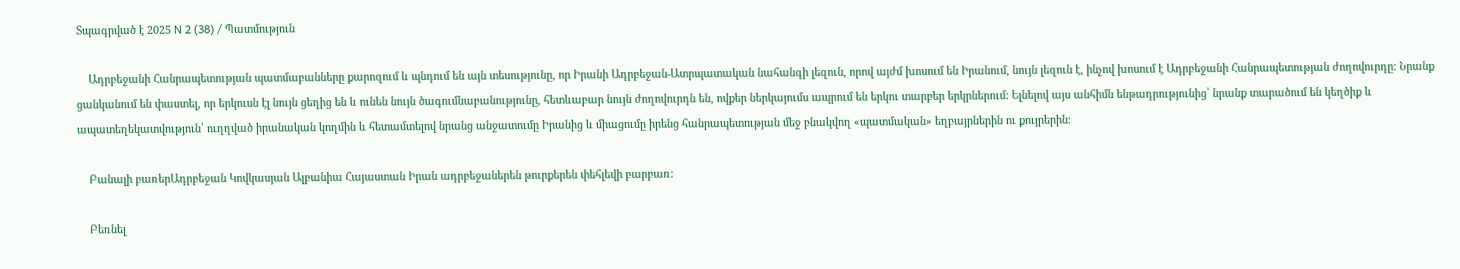Տպագրված է 2025 N 2 (38) / Պատմություն

    Ադրբեջանի Հանրապետության պատմաբանները քարոզում և պնդում են այն տեսությունը, որ Իրանի Ադրբեջան-Ատրպատական նահանգի լեզուն, որով այժմ խոսում են Իրանում, նույն լեզուն է, ինչով խոսում է Ադրբեջանի Հանրապետության ժողովուրդը: Նրանք ցանկանում են փաստել, որ երկուսն էլ նույն ցեղից են և ունեն նույն ծագումնաբանությունը, հետևաբար նույն ժողովուրդն են, ովքեր ներկայումս ապրում են երկու տարբեր երկրներում: Ելնելով այս անհիմն ենթադրությունից՝ նրանք տարածում են կեղծիք և ապատեղեկատվություն՝ ուղղված իրանական կողմին և հետամտելով նրանց անջատումը Իրանից և միացումը իրենց հանրապետության մեջ բնակվող «պատմական» եղբայրներին ու քույրերին։

    Բանալի բառերԱդրբեջան Կովկասյան Ալբանիա Հայաստան Իրան ադրբեջաներեն թուրքերեն փեհլեվի բարբառ:

    Բեռնել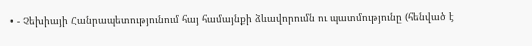• - Չեխիայի Հանրապետությունում հայ համայնքի ձևավորումն ու պատմությունը (հենված է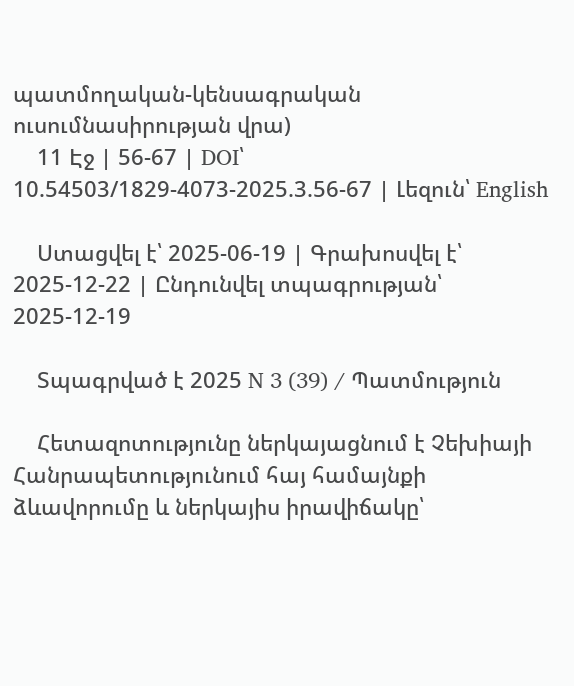պատմողական-կենսագրական ուսումնասիրության վրա)
    11 Էջ | 56-67 | DOI՝ 10.54503/1829-4073-2025.3.56-67 | Լեզուն՝ English

    Ստացվել է՝ 2025-06-19 | Գրախոսվել է՝ 2025-12-22 | Ընդունվել տպագրության՝ 2025-12-19

    Տպագրված է 2025 N 3 (39) / Պատմություն

    Հետազոտությունը ներկայացնում է Չեխիայի Հանրապետությունում հայ համայնքի ձևավորումը և ներկայիս իրավիճակը՝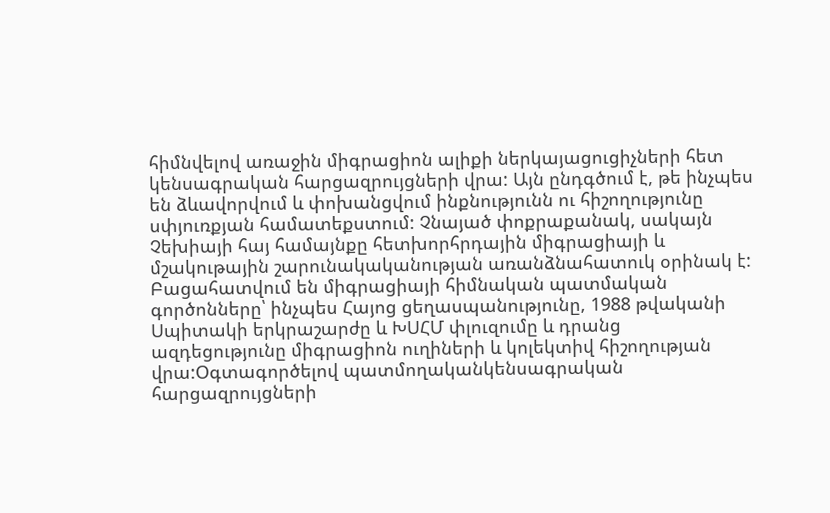հիմնվելով առաջին միգրացիոն ալիքի ներկայացուցիչների հետ կենսագրական հարցազրույցների վրա: Այն ընդգծում է, թե ինչպես են ձևավորվում և փոխանցվում ինքնությունն ու հիշողությունը սփյուռքյան համատեքստում: Չնայած փոքրաքանակ, սակայն Չեխիայի հայ համայնքը հետխորհրդային միգրացիայի և մշակութային շարունակականության առանձնահատուկ օրինակ է: Բացահատվում են միգրացիայի հիմնական պատմական գործոնները՝ ինչպես Հայոց ցեղասպանությունը, 1988 թվականի Սպիտակի երկրաշարժը և ԽՍՀՄ փլուզումը և դրանց ազդեցությունը միգրացիոն ուղիների և կոլեկտիվ հիշողության վրա:Օգտագործելով պատմողականկենսագրական հարցազրույցների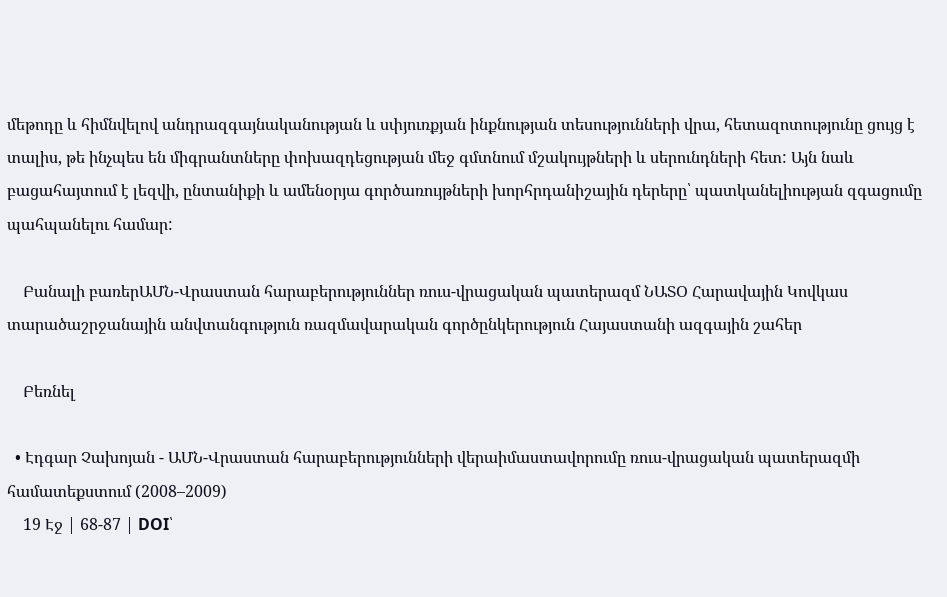մեթոդը և հիմնվելով անդրազգայնականության և սփյուռքյան ինքնության տեսությունների վրա, հետազոտությունը ցույց է տալիս, թե ինչպես են միգրանտները փոխազդեցության մեջ գմտնում մշակույթների և սերունդների հետ: Այն նաև բացահայտում է լեզվի, ընտանիքի և ամենօրյա գործառույթների խորհրդանիշային դերերը՝ պատկանելիության զգացումը պահպանելու համար:

    Բանալի բառերԱՄՆ-Վրաստան հարաբերություններ ռուս-վրացական պատերազմ ՆԱՏՕ Հարավային Կովկաս տարածաշրջանային անվտանգություն ռազմավարական գործընկերություն Հայաստանի ազգային շահեր

    Բեռնել

  • Էդգար Չախոյան - ԱՄՆ-Վրաստան հարաբերությունների վերաիմաստավորումը ռուս-վրացական պատերազմի համատեքստում (2008–2009)
    19 Էջ | 68-87 | DOI՝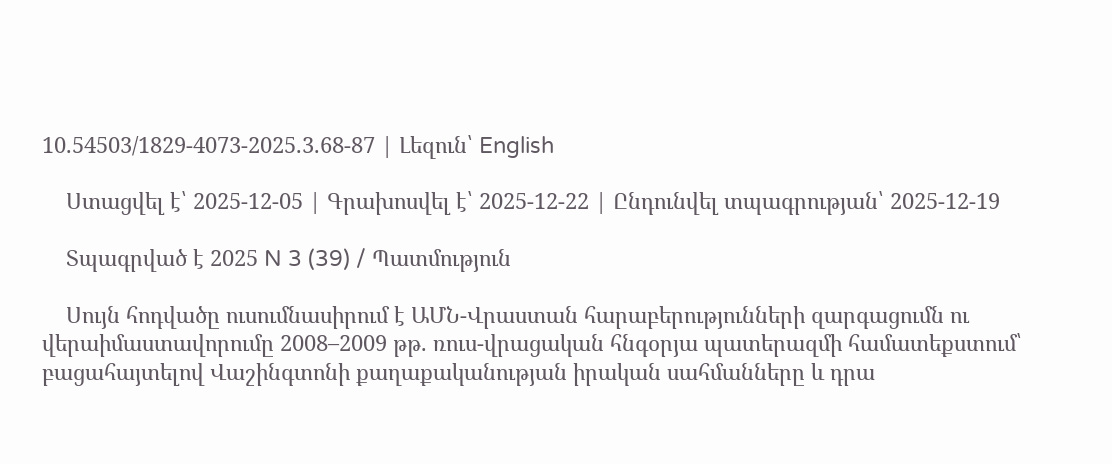10.54503/1829-4073-2025.3.68-87 | Լեզուն՝ English

    Ստացվել է՝ 2025-12-05 | Գրախոսվել է՝ 2025-12-22 | Ընդունվել տպագրության՝ 2025-12-19

    Տպագրված է 2025 N 3 (39) / Պատմություն

    Սույն հոդվածը ուսումնասիրում է ԱՄՆ-Վրաստան հարաբերությունների զարգացումն ու վերաիմաստավորումը 2008–2009 թթ. ռուս-վրացական հնգօրյա պատերազմի համատեքստում՝ բացահայտելով Վաշինգտոնի քաղաքականության իրական սահմանները և դրա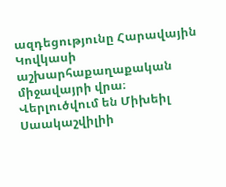ազդեցությունը Հարավային Կովկասի աշխարհաքաղաքական միջավայրի վրա։ Վերլուծվում են Միխեիլ Սաակաշվիլիի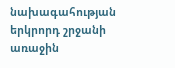նախագահության երկրորդ շրջանի առաջին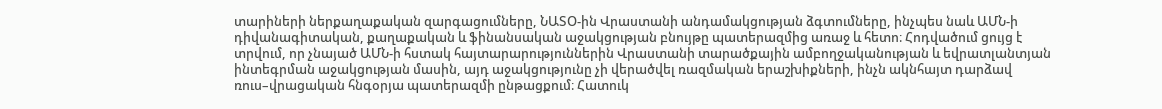տարիների ներքաղաքական զարգացումները, ՆԱՏՕ-ին Վրաստանի անդամակցության ձգտումները, ինչպես նաև ԱՄՆ-ի դիվանագիտական, քաղաքական և ֆինանսական աջակցության բնույթը պատերազմից առաջ և հետո։ Հոդվածում ցույց է տրվում, որ չնայած ԱՄՆ-ի հստակ հայտարարություններին Վրաստանի տարածքային ամբողջականության և եվրատլանտյան ինտեգրման աջակցության մասին, այդ աջակցությունը չի վերածվել ռազմական երաշխիքների, ինչն ակնհայտ դարձավ ռուս–վրացական հնգօրյա պատերազմի ընթացքում։ Հատուկ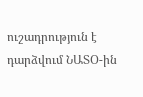ուշադրություն է դարձվում ՆԱՏՕ-ին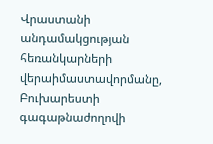Վրաստանի անդամակցության հեռանկարների վերաիմաստավորմանը, Բուխարեստի գագաթնաժողովի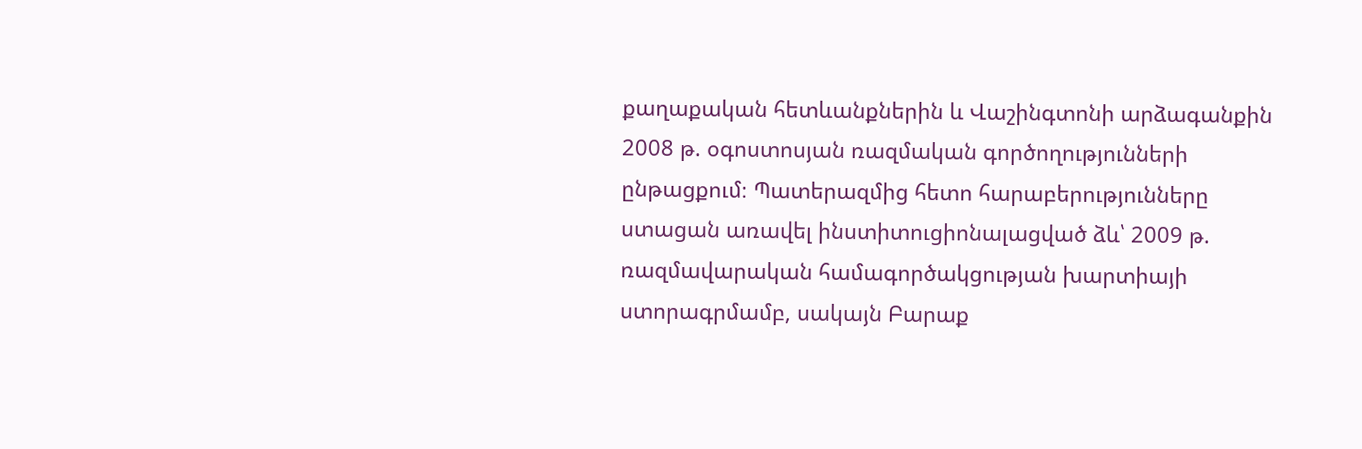քաղաքական հետևանքներին և Վաշինգտոնի արձագանքին 2008 թ. օգոստոսյան ռազմական գործողությունների ընթացքում։ Պատերազմից հետո հարաբերությունները ստացան առավել ինստիտուցիոնալացված ձև՝ 2009 թ. ռազմավարական համագործակցության խարտիայի ստորագրմամբ, սակայն Բարաք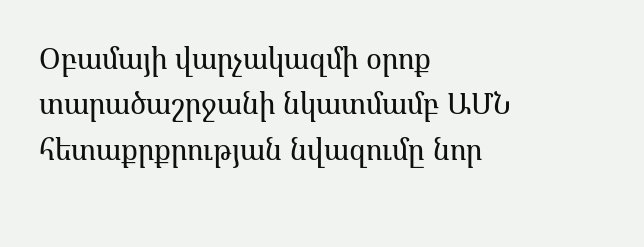Օբամայի վարչակազմի օրոք տարածաշրջանի նկատմամբ ԱՄՆ հետաքրքրության նվազումը նոր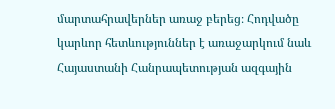մարտահրավերներ առաջ բերեց։ Հոդվածը կարևոր հետևություններ է առաջարկում նաև Հայաստանի Հանրապետության ազգային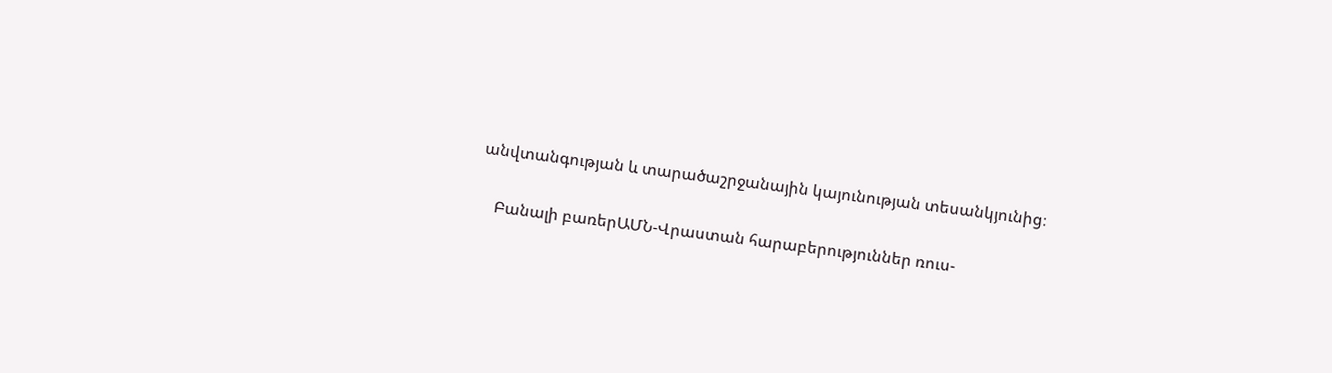անվտանգության և տարածաշրջանային կայունության տեսանկյունից։

    Բանալի բառերԱՄՆ-Վրաստան հարաբերություններ ռուս-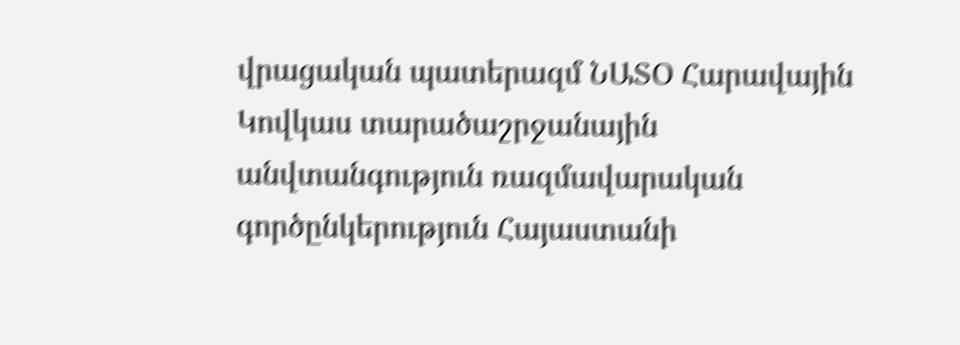վրացական պատերազմ ՆԱՏՕ Հարավային Կովկաս տարածաշրջանային անվտանգություն ռազմավարական գործընկերություն Հայաստանի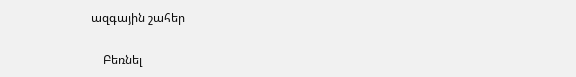ազգային շահեր

    Բեռնել